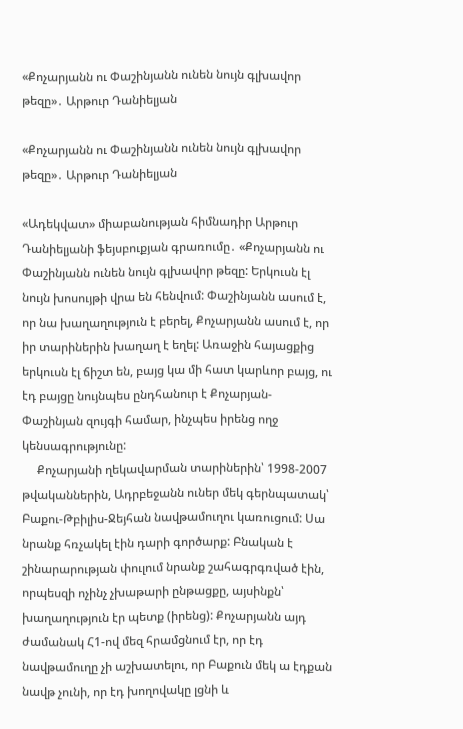«Քոչարյանն ու Փաշինյանն ունեն նույն գլխավոր թեզը»․ Արթուր Դանիելյան

«Քոչարյանն ու Փաշինյանն ունեն նույն գլխավոր թեզը»․ Արթուր Դանիելյան

«Ադեկվատ» միաբանության հիմնադիր Արթուր Դանիելյանի ֆեյսբուքյան գրառումը․ «Քոչարյանն ու Փաշինյանն ունեն նույն գլխավոր թեզը: Երկուսն էլ նույն խոսույթի վրա են հենվում: Փաշինյանն ասում է, որ նա խաղաղություն է բերել, Քոչարյանն ասում է, որ իր տարիներին խաղաղ է եղել: Առաջին հայացքից երկուսն էլ ճիշտ են, բայց կա մի հատ կարևոր բայց, ու էդ բայցը նույնպես ընդհանուր է Քոչարյան-Փաշինյան զույգի համար, ինչպես իրենց ողջ կենսագրությունը:
     Քոչարյանի ղեկավարման տարիներին՝ 1998-2007 թվականներին, Ադրբեջանն ուներ մեկ գերնպատակ՝ Բաքու-Թբիլիս-Ջեյհան նավթամուղու կառուցում: Սա նրանք հռչակել էին դարի գործարք: Բնական է շինարարության փուլում նրանք շահագրգռված էին, որպեսզի ոչինչ չխաթարի ընթացքը, այսինքն՝ խաղաղություն էր պետք (իրենց): Քոչարյանն այդ ժամանակ Հ1-ով մեզ հրամցնում էր, որ էդ նավթամուղը չի աշխատելու, որ Բաքուն մեկ ա էդքան նավթ չունի, որ էդ խողովակը լցնի և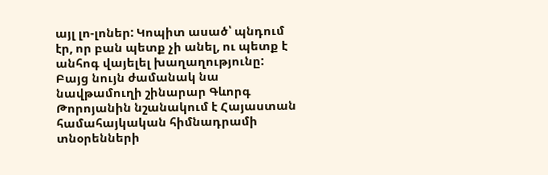այլ լո-լոներ: Կոպիտ ասած՝ պնդում էր, որ բան պետք չի անել, ու պետք է անհոգ վայելել խաղաղությունը: Բայց նույն ժամանակ նա նավթամուղի շինարար Գևորգ Թորոյանին նշանակում է Հայաստան համահայկական հիմնադրամի տնօրենների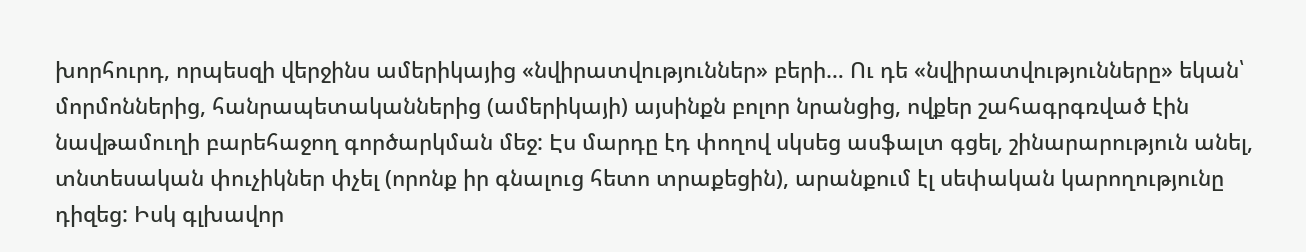խորհուրդ, որպեսզի վերջինս ամերիկայից «նվիրատվություններ» բերի… Ու դե «նվիրատվությունները» եկան՝ մորմոններից, հանրապետականներից (ամերիկայի) այսինքն բոլոր նրանցից, ովքեր շահագրգռված էին նավթամուղի բարեհաջող գործարկման մեջ: Էս մարդը էդ փողով սկսեց ասֆալտ գցել, շինարարություն անել, տնտեսական փուչիկներ փչել (որոնք իր գնալուց հետո տրաքեցին), արանքում էլ սեփական կարողությունը դիզեց: Իսկ գլխավոր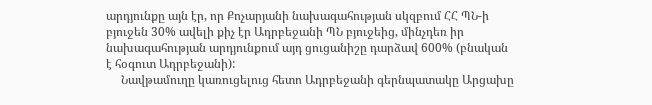արդյունքը այն էր, որ Քոչարյանի նախագահության սկզբում ՀՀ ՊՆ-ի բյուջեն 30% ավելի քիչ էր Ադրբեջանի ՊՆ բյուջեից, մինչդեռ իր նախագահության արդյունքում այդ ցուցանիշը դարձավ 600% (բնական է հօգուտ Ադրբեջանի):
     Նավթամուղը կառուցելուց հետո Ադրբեջանի գերնպատակը Արցախը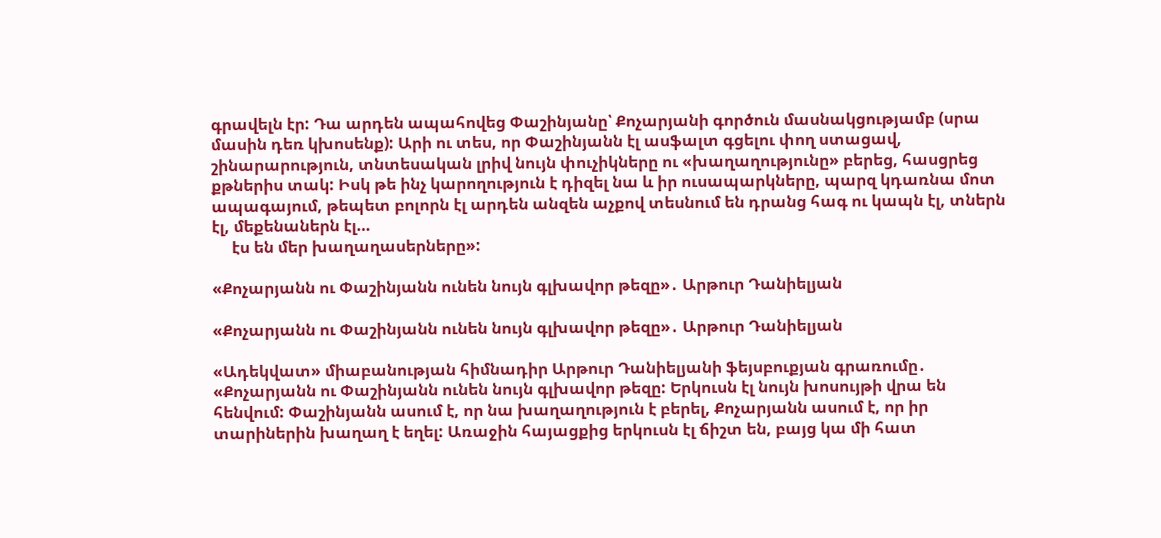գրավելն էր: Դա արդեն ապահովեց Փաշինյանը՝ Քոչարյանի գործուն մասնակցությամբ (սրա մասին դեռ կխոսենք): Արի ու տես, որ Փաշինյանն էլ ասֆալտ գցելու փող ստացավ, շինարարություն, տնտեսական լրիվ նույն փուչիկները ու «խաղաղությունը» բերեց, հասցրեց քթներիս տակ: Իսկ թե ինչ կարողություն է դիզել նա և իր ուսապարկները, պարզ կդառնա մոտ ապագայում, թեպետ բոլորն էլ արդեն անզեն աչքով տեսնում են դրանց հագ ու կապն էլ, տներն էլ, մեքենաներն էլ…
     էս են մեր խաղաղասերները»:

«Քոչարյանն ու Փաշինյանն ունեն նույն գլխավոր թեզը»․ Արթուր Դանիելյան

«Քոչարյանն ու Փաշինյանն ունեն նույն գլխավոր թեզը»․ Արթուր Դանիելյան

«Ադեկվատ» միաբանության հիմնադիր Արթուր Դանիելյանի ֆեյսբուքյան գրառումը․ «Քոչարյանն ու Փաշինյանն ունեն նույն գլխավոր թեզը: Երկուսն էլ նույն խոսույթի վրա են հենվում: Փաշինյանն ասում է, որ նա խաղաղություն է բերել, Քոչարյանն ասում է, որ իր տարիներին խաղաղ է եղել: Առաջին հայացքից երկուսն էլ ճիշտ են, բայց կա մի հատ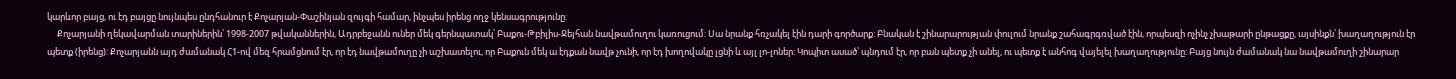կարևոր բայց, ու էդ բայցը նույնպես ընդհանուր է Քոչարյան-Փաշինյան զույգի համար, ինչպես իրենց ողջ կենսագրությունը:
     Քոչարյանի ղեկավարման տարիներին՝ 1998-2007 թվականներին, Ադրբեջանն ուներ մեկ գերնպատակ՝ Բաքու-Թբիլիս-Ջեյհան նավթամուղու կառուցում: Սա նրանք հռչակել էին դարի գործարք: Բնական է շինարարության փուլում նրանք շահագրգռված էին, որպեսզի ոչինչ չխաթարի ընթացքը, այսինքն՝ խաղաղություն էր պետք (իրենց): Քոչարյանն այդ ժամանակ Հ1-ով մեզ հրամցնում էր, որ էդ նավթամուղը չի աշխատելու, որ Բաքուն մեկ ա էդքան նավթ չունի, որ էդ խողովակը լցնի և այլ լո-լոներ: Կոպիտ ասած՝ պնդում էր, որ բան պետք չի անել, ու պետք է անհոգ վայելել խաղաղությունը: Բայց նույն ժամանակ նա նավթամուղի շինարար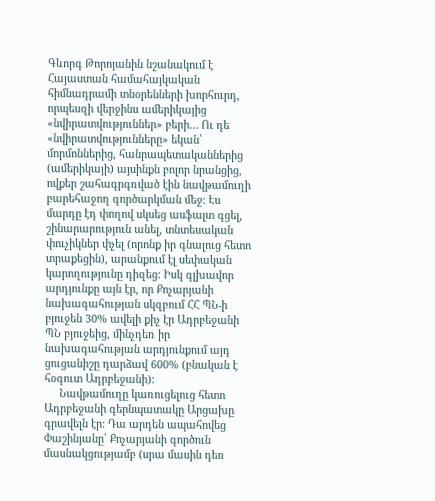Գևորգ Թորոյանին նշանակում է Հայաստան համահայկական հիմնադրամի տնօրենների խորհուրդ, որպեսզի վերջինս ամերիկայից «նվիրատվություններ» բերի… Ու դե «նվիրատվությունները» եկան՝ մորմոններից, հանրապետականներից (ամերիկայի) այսինքն բոլոր նրանցից, ովքեր շահագրգռված էին նավթամուղի բարեհաջող գործարկման մեջ: Էս մարդը էդ փողով սկսեց ասֆալտ գցել, շինարարություն անել, տնտեսական փուչիկներ փչել (որոնք իր գնալուց հետո տրաքեցին), արանքում էլ սեփական կարողությունը դիզեց: Իսկ գլխավոր արդյունքը այն էր, որ Քոչարյանի նախագահության սկզբում ՀՀ ՊՆ-ի բյուջեն 30% ավելի քիչ էր Ադրբեջանի ՊՆ բյուջեից, մինչդեռ իր նախագահության արդյունքում այդ ցուցանիշը դարձավ 600% (բնական է հօգուտ Ադրբեջանի):
     Նավթամուղը կառուցելուց հետո Ադրբեջանի գերնպատակը Արցախը գրավելն էր: Դա արդեն ապահովեց Փաշինյանը՝ Քոչարյանի գործուն մասնակցությամբ (սրա մասին դեռ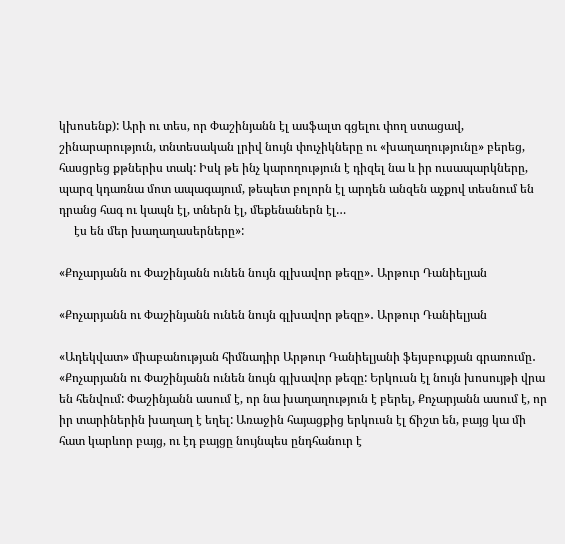կխոսենք): Արի ու տես, որ Փաշինյանն էլ ասֆալտ գցելու փող ստացավ, շինարարություն, տնտեսական լրիվ նույն փուչիկները ու «խաղաղությունը» բերեց, հասցրեց քթներիս տակ: Իսկ թե ինչ կարողություն է դիզել նա և իր ուսապարկները, պարզ կդառնա մոտ ապագայում, թեպետ բոլորն էլ արդեն անզեն աչքով տեսնում են դրանց հագ ու կապն էլ, տներն էլ, մեքենաներն էլ…
     էս են մեր խաղաղասերները»:

«Քոչարյանն ու Փաշինյանն ունեն նույն գլխավոր թեզը»․ Արթուր Դանիելյան

«Քոչարյանն ու Փաշինյանն ունեն նույն գլխավոր թեզը»․ Արթուր Դանիելյան

«Ադեկվատ» միաբանության հիմնադիր Արթուր Դանիելյանի ֆեյսբուքյան գրառումը․ «Քոչարյանն ու Փաշինյանն ունեն նույն գլխավոր թեզը: Երկուսն էլ նույն խոսույթի վրա են հենվում: Փաշինյանն ասում է, որ նա խաղաղություն է բերել, Քոչարյանն ասում է, որ իր տարիներին խաղաղ է եղել: Առաջին հայացքից երկուսն էլ ճիշտ են, բայց կա մի հատ կարևոր բայց, ու էդ բայցը նույնպես ընդհանուր է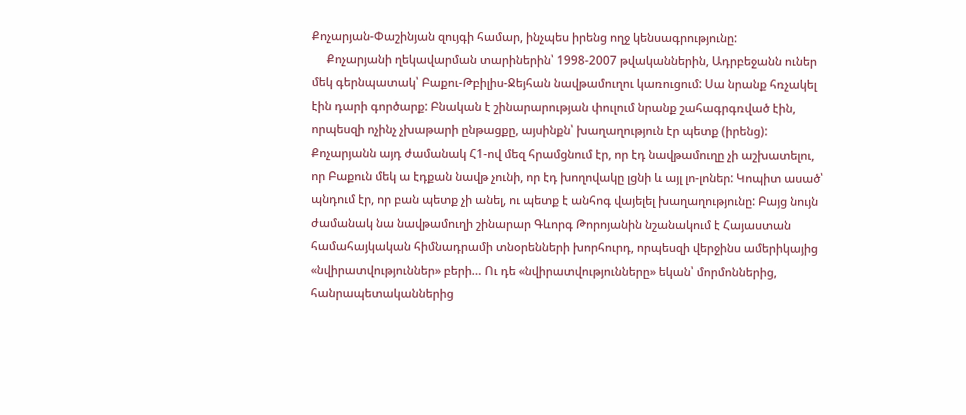Քոչարյան-Փաշինյան զույգի համար, ինչպես իրենց ողջ կենսագրությունը:
     Քոչարյանի ղեկավարման տարիներին՝ 1998-2007 թվականներին, Ադրբեջանն ուներ մեկ գերնպատակ՝ Բաքու-Թբիլիս-Ջեյհան նավթամուղու կառուցում: Սա նրանք հռչակել էին դարի գործարք: Բնական է շինարարության փուլում նրանք շահագրգռված էին, որպեսզի ոչինչ չխաթարի ընթացքը, այսինքն՝ խաղաղություն էր պետք (իրենց): Քոչարյանն այդ ժամանակ Հ1-ով մեզ հրամցնում էր, որ էդ նավթամուղը չի աշխատելու, որ Բաքուն մեկ ա էդքան նավթ չունի, որ էդ խողովակը լցնի և այլ լո-լոներ: Կոպիտ ասած՝ պնդում էր, որ բան պետք չի անել, ու պետք է անհոգ վայելել խաղաղությունը: Բայց նույն ժամանակ նա նավթամուղի շինարար Գևորգ Թորոյանին նշանակում է Հայաստան համահայկական հիմնադրամի տնօրենների խորհուրդ, որպեսզի վերջինս ամերիկայից «նվիրատվություններ» բերի… Ու դե «նվիրատվությունները» եկան՝ մորմոններից, հանրապետականներից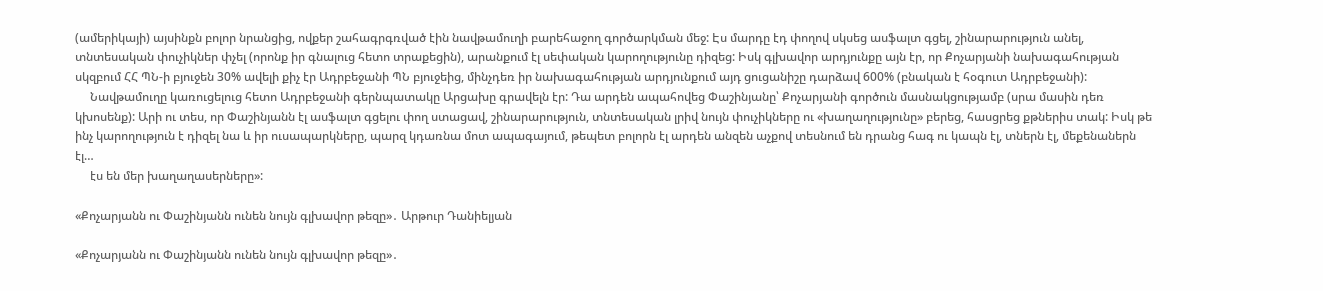(ամերիկայի) այսինքն բոլոր նրանցից, ովքեր շահագրգռված էին նավթամուղի բարեհաջող գործարկման մեջ: Էս մարդը էդ փողով սկսեց ասֆալտ գցել, շինարարություն անել, տնտեսական փուչիկներ փչել (որոնք իր գնալուց հետո տրաքեցին), արանքում էլ սեփական կարողությունը դիզեց: Իսկ գլխավոր արդյունքը այն էր, որ Քոչարյանի նախագահության սկզբում ՀՀ ՊՆ-ի բյուջեն 30% ավելի քիչ էր Ադրբեջանի ՊՆ բյուջեից, մինչդեռ իր նախագահության արդյունքում այդ ցուցանիշը դարձավ 600% (բնական է հօգուտ Ադրբեջանի):
     Նավթամուղը կառուցելուց հետո Ադրբեջանի գերնպատակը Արցախը գրավելն էր: Դա արդեն ապահովեց Փաշինյանը՝ Քոչարյանի գործուն մասնակցությամբ (սրա մասին դեռ կխոսենք): Արի ու տես, որ Փաշինյանն էլ ասֆալտ գցելու փող ստացավ, շինարարություն, տնտեսական լրիվ նույն փուչիկները ու «խաղաղությունը» բերեց, հասցրեց քթներիս տակ: Իսկ թե ինչ կարողություն է դիզել նա և իր ուսապարկները, պարզ կդառնա մոտ ապագայում, թեպետ բոլորն էլ արդեն անզեն աչքով տեսնում են դրանց հագ ու կապն էլ, տներն էլ, մեքենաներն էլ…
     էս են մեր խաղաղասերները»:

«Քոչարյանն ու Փաշինյանն ունեն նույն գլխավոր թեզը»․ Արթուր Դանիելյան

«Քոչարյանն ու Փաշինյանն ունեն նույն գլխավոր թեզը»․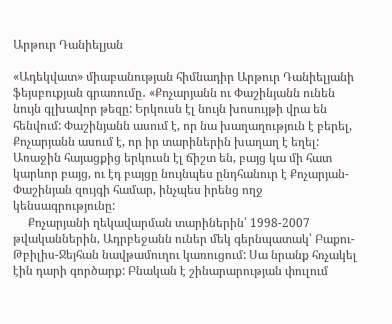Արթուր Դանիելյան

«Ադեկվատ» միաբանության հիմնադիր Արթուր Դանիելյանի ֆեյսբուքյան գրառումը․ «Քոչարյանն ու Փաշինյանն ունեն նույն գլխավոր թեզը: Երկուսն էլ նույն խոսույթի վրա են հենվում: Փաշինյանն ասում է, որ նա խաղաղություն է բերել, Քոչարյանն ասում է, որ իր տարիներին խաղաղ է եղել: Առաջին հայացքից երկուսն էլ ճիշտ են, բայց կա մի հատ կարևոր բայց, ու էդ բայցը նույնպես ընդհանուր է Քոչարյան-Փաշինյան զույգի համար, ինչպես իրենց ողջ կենսագրությունը:
     Քոչարյանի ղեկավարման տարիներին՝ 1998-2007 թվականներին, Ադրբեջանն ուներ մեկ գերնպատակ՝ Բաքու-Թբիլիս-Ջեյհան նավթամուղու կառուցում: Սա նրանք հռչակել էին դարի գործարք: Բնական է շինարարության փուլում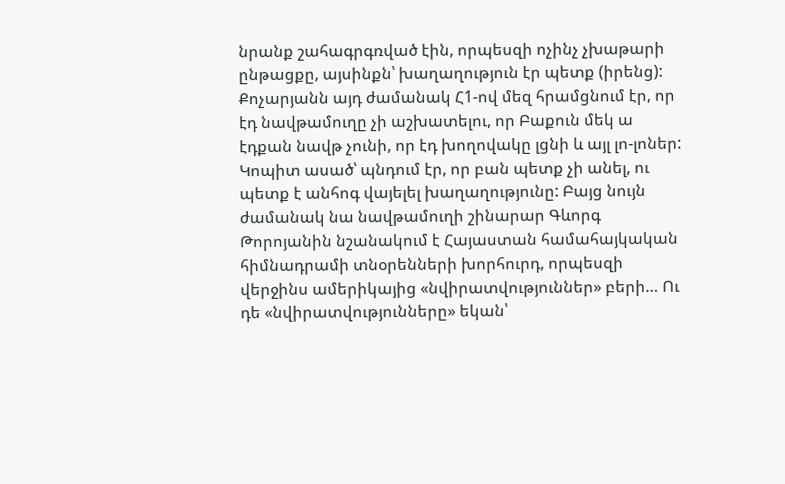նրանք շահագրգռված էին, որպեսզի ոչինչ չխաթարի ընթացքը, այսինքն՝ խաղաղություն էր պետք (իրենց): Քոչարյանն այդ ժամանակ Հ1-ով մեզ հրամցնում էր, որ էդ նավթամուղը չի աշխատելու, որ Բաքուն մեկ ա էդքան նավթ չունի, որ էդ խողովակը լցնի և այլ լո-լոներ: Կոպիտ ասած՝ պնդում էր, որ բան պետք չի անել, ու պետք է անհոգ վայելել խաղաղությունը: Բայց նույն ժամանակ նա նավթամուղի շինարար Գևորգ Թորոյանին նշանակում է Հայաստան համահայկական հիմնադրամի տնօրենների խորհուրդ, որպեսզի վերջինս ամերիկայից «նվիրատվություններ» բերի… Ու դե «նվիրատվությունները» եկան՝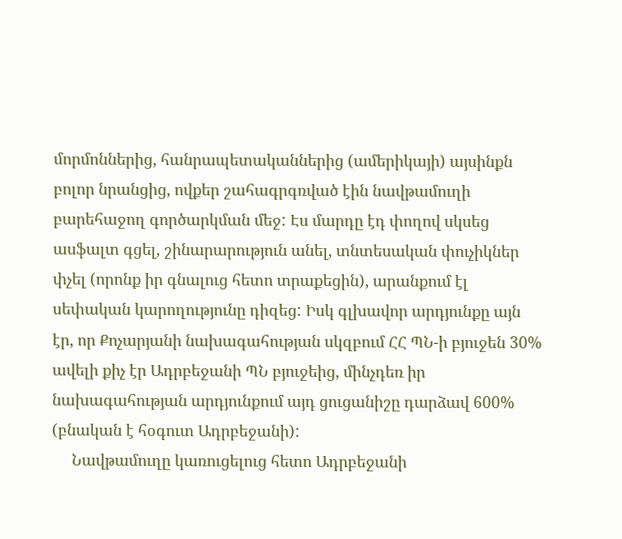մորմոններից, հանրապետականներից (ամերիկայի) այսինքն բոլոր նրանցից, ովքեր շահագրգռված էին նավթամուղի բարեհաջող գործարկման մեջ: Էս մարդը էդ փողով սկսեց ասֆալտ գցել, շինարարություն անել, տնտեսական փուչիկներ փչել (որոնք իր գնալուց հետո տրաքեցին), արանքում էլ սեփական կարողությունը դիզեց: Իսկ գլխավոր արդյունքը այն էր, որ Քոչարյանի նախագահության սկզբում ՀՀ ՊՆ-ի բյուջեն 30% ավելի քիչ էր Ադրբեջանի ՊՆ բյուջեից, մինչդեռ իր նախագահության արդյունքում այդ ցուցանիշը դարձավ 600% (բնական է հօգուտ Ադրբեջանի):
     Նավթամուղը կառուցելուց հետո Ադրբեջանի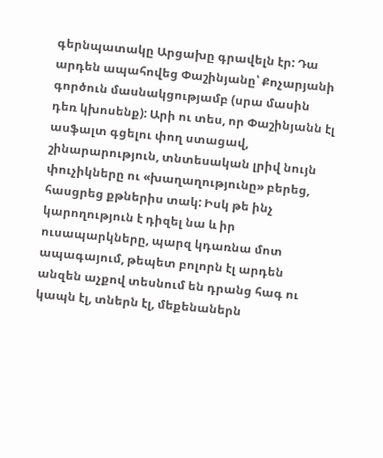գերնպատակը Արցախը գրավելն էր: Դա արդեն ապահովեց Փաշինյանը՝ Քոչարյանի գործուն մասնակցությամբ (սրա մասին դեռ կխոսենք): Արի ու տես, որ Փաշինյանն էլ ասֆալտ գցելու փող ստացավ, շինարարություն, տնտեսական լրիվ նույն փուչիկները ու «խաղաղությունը» բերեց, հասցրեց քթներիս տակ: Իսկ թե ինչ կարողություն է դիզել նա և իր ուսապարկները, պարզ կդառնա մոտ ապագայում, թեպետ բոլորն էլ արդեն անզեն աչքով տեսնում են դրանց հագ ու կապն էլ, տներն էլ, մեքենաներն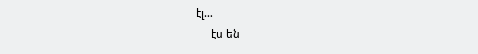էլ…
     էս են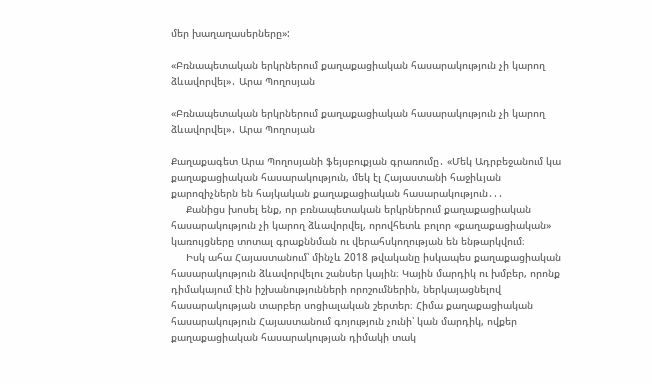մեր խաղաղասերները»:

«Բռնապետական երկրներում քաղաքացիական հասարակություն չի կարող ձևավորվել»․ Արա Պողոսյան

«Բռնապետական երկրներում քաղաքացիական հասարակություն չի կարող ձևավորվել»․ Արա Պողոսյան

Քաղաքագետ Արա Պողոսյանի ֆեյսբուքյան գրառումը․ «Մեկ Ադրբեջանում կա քաղաքացիական հասարակություն, մեկ էլ Հայաստանի հաջիևյան քարոզիչներն են հայկական քաղաքացիական հասարակություն․․․
     Քանիցս խոսել ենք, որ բռնապետական երկրներում քաղաքացիական հասարակություն չի կարող ձևավորվել, որովհետև բոլոր «քաղաքացիական» կառույցները տոտալ գրաքննման ու վերահսկողության են ենթարկվում։
     Իսկ ահա Հայաստանում՝ մինչև 2018 թվականը իսկապես քաղաքացիական հասարակություն ձևավորվելու շանսեր կային։ Կային մարդիկ ու խմբեր, որոնք դիմակայում էին իշխանությունների որոշումներին, ներկայացնելով հասարակության տարբեր սոցիալական շերտեր։ Հիմա քաղաքացիական հասարակություն Հայաստանում գոյություն չունի՝ կան մարդիկ, ովքեր քաղաքացիական հասարակության դիմակի տակ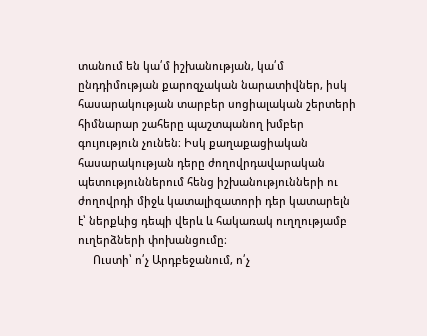տանում են կա՛մ իշխանության, կա՛մ ընդդիմության քարոզչական նարատիվներ, իսկ հասարակության տարբեր սոցիալական շերտերի հիմնարար շահերը պաշտպանող խմբեր գույություն չունեն։ Իսկ քաղաքացիական հասարակության դերը ժողովրդավարական պետություններում հենց իշխանությունների ու ժողովրդի միջև կատալիզատորի դեր կատարելն է՝ ներքևից դեպի վերև և հակառակ ուղղությամբ ուղերձների փոխանցումը։
     Ուստի՝ ո՛չ Արդբեջանում, ո՛չ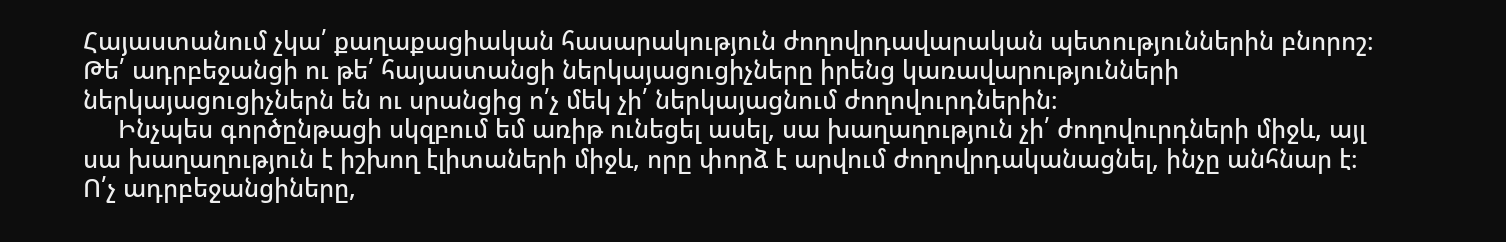Հայաստանում չկա՛ քաղաքացիական հասարակություն ժողովրդավարական պետություններին բնորոշ։ Թե՛ ադրբեջանցի ու թե՛ հայաստանցի ներկայացուցիչները իրենց կառավարությունների ներկայացուցիչներն են ու սրանցից ո՛չ մեկ չի՛ ներկայացնում ժողովուրդներին։
     Ինչպես գործընթացի սկզբում եմ առիթ ունեցել ասել, սա խաղաղություն չի՛ ժողովուրդների միջև, այլ սա խաղաղություն է իշխող էլիտաների միջև, որը փորձ է արվում ժողովրդականացնել, ինչը անհնար է։ Ո՛չ ադրբեջանցիները,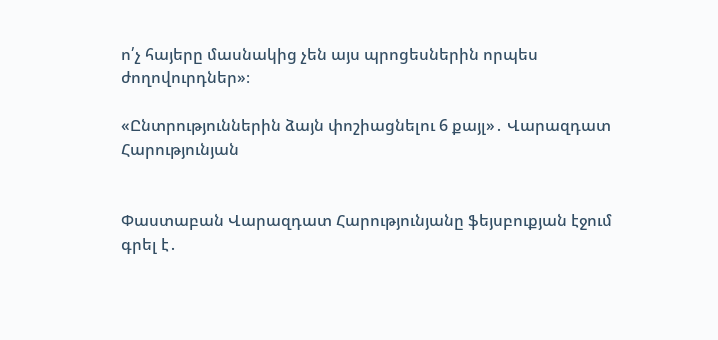ո՛չ հայերը մասնակից չեն այս պրոցեսներին որպես ժողովուրդներ»։

«Ընտրություններին ձայն փոշիացնելու 6 քայլ»․ Վարազդատ Հարությունյան


Փաստաբան Վարազդատ Հարությունյանը ֆեյսբուքյան էջում գրել է․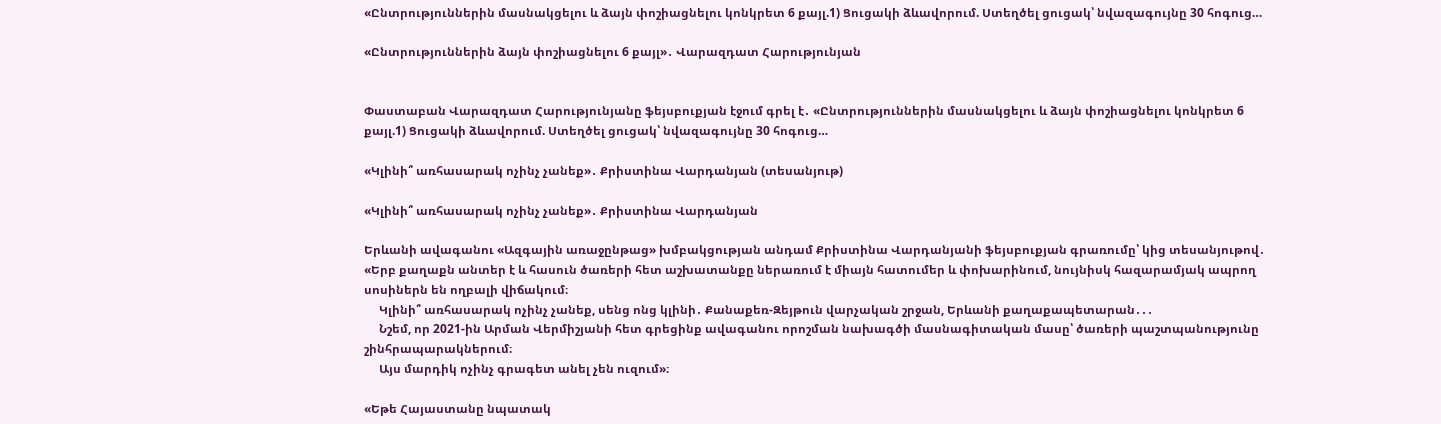«Ընտրություններին մասնակցելու և ձայն փոշիացնելու կոնկրետ 6 քայլ.1) Ցուցակի ձևավորում. Ստեղծել ցուցակ՝ նվազագույնը 30 հոգուց…

«Ընտրություններին ձայն փոշիացնելու 6 քայլ»․ Վարազդատ Հարությունյան


Փաստաբան Վարազդատ Հարությունյանը ֆեյսբուքյան էջում գրել է․ «Ընտրություններին մասնակցելու և ձայն փոշիացնելու կոնկրետ 6 քայլ.1) Ցուցակի ձևավորում. Ստեղծել ցուցակ՝ նվազագույնը 30 հոգուց…

«Կլինի՞ առհասարակ ոչինչ չանեք»․ Քրիստինա Վարդանյան (տեսանյութ)

«Կլինի՞ առհասարակ ոչինչ չանեք»․ Քրիստինա Վարդանյան

Երևանի ավագանու «Ազգային առաջընթաց» խմբակցության անդամ Քրիստինա Վարդանյանի ֆեյսբուքյան գրառումը՝ կից տեսանյութով․ «Երբ քաղաքն անտեր է և հասուն ծառերի հետ աշխատանքը ներառում է միայն հատումեր և փոխարինում, նույնիսկ հազարամյակ ապրող սոսիներն են ողբալի վիճակում։
     Կլինի՞ առհասարակ ոչինչ չանեք, սենց ոնց կլինի․ Քանաքեռ-Զեյթուն վարչական շրջան, Երևանի քաղաքապետարան․․․
     Նշեմ, որ 2021-ին Արման Վերմիշյանի հետ գրեցինք ավագանու որոշման նախագծի մասնագիտական մասը՝ ծառերի պաշտպանությունը շինհրապարակներում։
     Այս մարդիկ ոչինչ գրագետ անել չեն ուզում»։

«Եթե Հայաստանը նպատակ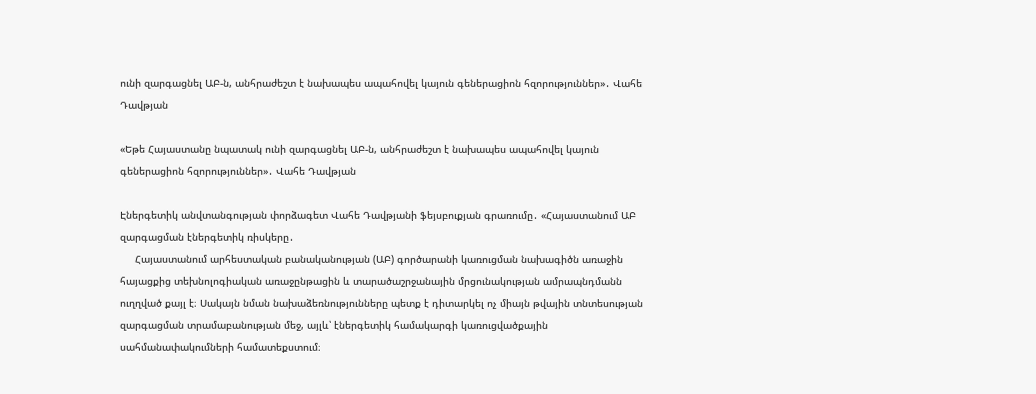ունի զարգացնել ԱԲ-ն, անհրաժեշտ է նախապես ապահովել կայուն գեներացիոն հզորություններ»․ Վահե Դավթյան

«Եթե Հայաստանը նպատակ ունի զարգացնել ԱԲ-ն, անհրաժեշտ է նախապես ապահովել կայուն գեներացիոն հզորություններ»․ Վահե Դավթյան

Էներգետիկ անվտանգության փորձագետ Վահե Դավթյանի ֆեյսբուքյան գրառումը․ «Հայաստանում ԱԲ զարգացման էներգետիկ ռիսկերը․
     Հայաստանում արհեստական բանականության (ԱԲ) գործարանի կառուցման նախագիծն առաջին հայացքից տեխնոլոգիական առաջընթացին և տարածաշրջանային մրցունակության ամրապնդմանն ուղղված քայլ է։ Սակայն նման նախաձեռնությունները պետք է դիտարկել ոչ միայն թվային տնտեսության զարգացման տրամաբանության մեջ, այլև՝ էներգետիկ համակարգի կառուցվածքային սահմանափակումների համատեքստում։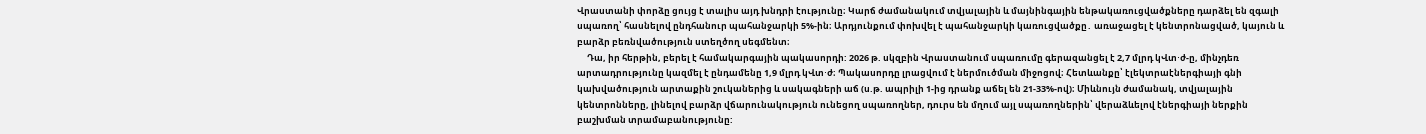Վրաստանի փորձը ցույց է տալիս այդ խնդրի էությունը։ Կարճ ժամանակում տվյալային և մայնինգային ենթակառուցվածքները դարձել են զգալի սպառող՝ հասնելով ընդհանուր պահանջարկի 5%-ին։ Արդյունքում փոխվել է պահանջարկի կառուցվածքը․ առաջացել է կենտրոնացված, կայուն և բարձր բեռնվածություն ստեղծող սեգմենտ։
     Դա, իր հերթին, բերել է համակարգային պակասորդի: 2026 թ. սկզբին Վրաստանում սպառումը գերազանցել է 2,7 մլրդ կՎտ⋅ժ-ը, մինչդեռ արտադրությունը կազմել է ընդամենը 1,9 մլրդ կՎտ⋅ժ։ Պակասորդը լրացվում է ներմուծման միջոցով։ Հետևանքը՝ էլեկտրաէներգիայի գնի կախվածություն արտաքին շուկաներից և սակագների աճ (ս.թ. ապրիլի 1-ից դրանք աճել են 21-33%-ով)։ Միևնույն ժամանակ, տվյալային կենտրոնները, լինելով բարձր վճարունակություն ունեցող սպառողներ, դուրս են մղում այլ սպառողներին՝ վերաձևելով էներգիայի ներքին բաշխման տրամաբանությունը: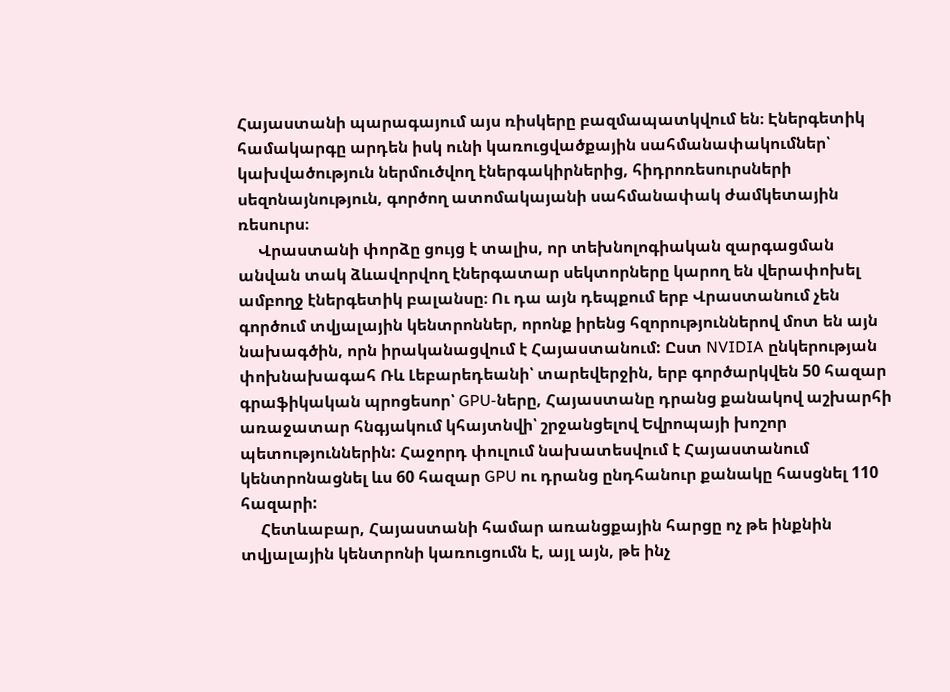Հայաստանի պարագայում այս ռիսկերը բազմապատկվում են։ Էներգետիկ համակարգը արդեն իսկ ունի կառուցվածքային սահմանափակումներ՝ կախվածություն ներմուծվող էներգակիրներից, հիդրոռեսուրսների սեզոնայնություն, գործող ատոմակայանի սահմանափակ ժամկետային ռեսուրս։
     Վրաստանի փորձը ցույց է տալիս, որ տեխնոլոգիական զարգացման անվան տակ ձևավորվող էներգատար սեկտորները կարող են վերափոխել ամբողջ էներգետիկ բալանսը։ Ու դա այն դեպքում երբ Վրաստանում չեն գործում տվյալային կենտրոններ, որոնք իրենց հզորություններով մոտ են այն նախագծին, որն իրականացվում է Հայաստանում: Ըստ NVIDIA ընկերության փոխնախագահ Ռև Լեբարեդեանի՝ տարեվերջին, երբ գործարկվեն 50 հազար գրաֆիկական պրոցեսոր՝ GPU-ները, Հայաստանը դրանց քանակով աշխարհի առաջատար հնգյակում կհայտնվի՝ շրջանցելով Եվրոպայի խոշոր պետություններին: Հաջորդ փուլում նախատեսվում է Հայաստանում կենտրոնացնել ևս 60 հազար GPU ու դրանց ընդհանուր քանակը հասցնել 110 հազարի:
     Հետևաբար, Հայաստանի համար առանցքային հարցը ոչ թե ինքնին տվյալային կենտրոնի կառուցումն է, այլ այն, թե ինչ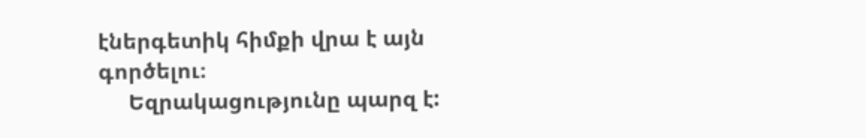էներգետիկ հիմքի վրա է այն գործելու։
     Եզրակացությունը պարզ է: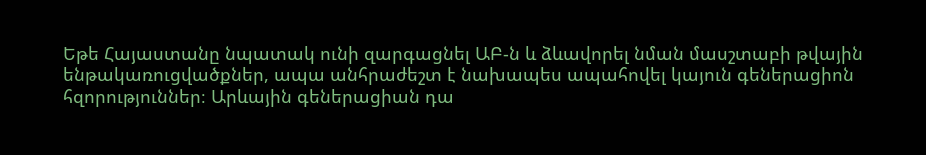Եթե Հայաստանը նպատակ ունի զարգացնել ԱԲ-ն և ձևավորել նման մասշտաբի թվային ենթակառուցվածքներ, ապա անհրաժեշտ է նախապես ապահովել կայուն գեներացիոն հզորություններ։ Արևային գեներացիան դա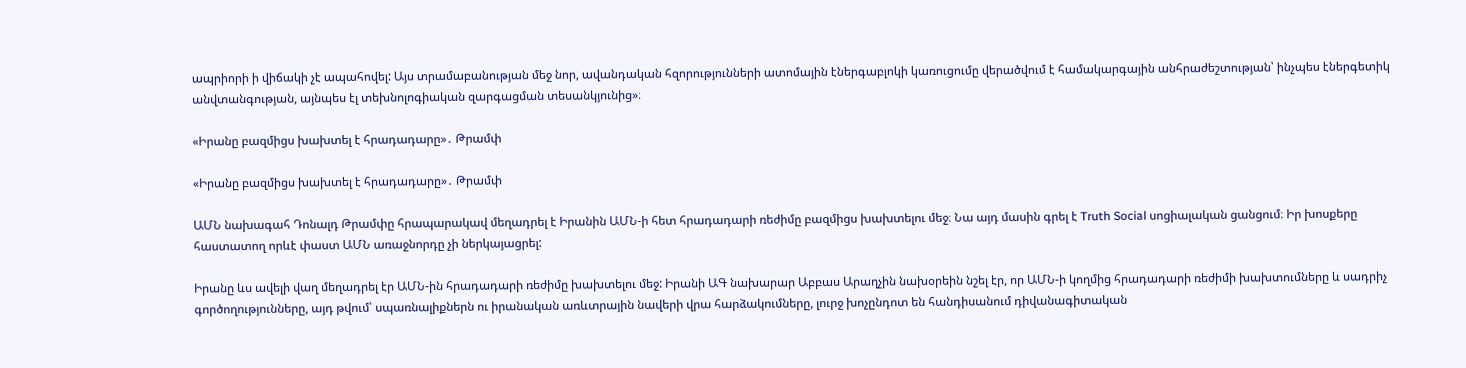ապրիորի ի վիճակի չէ ապահովել: Այս տրամաբանության մեջ նոր, ավանդական հզորությունների ատոմային էներգաբլոկի կառուցումը վերածվում է համակարգային անհրաժեշտության՝ ինչպես էներգետիկ անվտանգության, այնպես էլ տեխնոլոգիական զարգացման տեսանկյունից»։

«Իրանը բազմիցս խախտել է հրադադարը»․ Թրամփ

«Իրանը բազմիցս խախտել է հրադադարը»․ Թրամփ

ԱՄՆ նախագահ Դոնալդ Թրամփը հրապարակավ մեղադրել է Իրանին ԱՄՆ-ի հետ հրադադարի ռեժիմը բազմիցս խախտելու մեջ։ Նա այդ մասին գրել է Truth Social սոցիալական ցանցում։ Իր խոսքերը հաստատող որևէ փաստ ԱՄՆ առաջնորդը չի ներկայացրել:

Իրանը ևս ավելի վաղ մեղադրել էր ԱՄՆ-ին հրադադարի ռեժիմը խախտելու մեջ: Իրանի ԱԳ նախարար Աբբաս Արաղչին նախօրեին նշել էր, որ ԱՄՆ-ի կողմից հրադադարի ռեժիմի խախտումները և սադրիչ գործողությունները, այդ թվում՝ սպառնալիքներն ու իրանական առևտրային նավերի վրա հարձակումները, լուրջ խոչընդոտ են հանդիսանում դիվանագիտական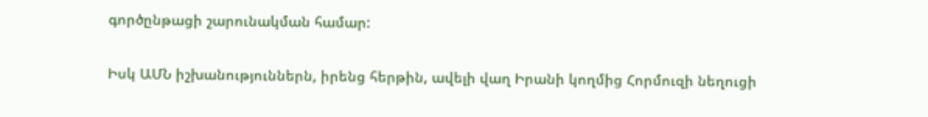գործընթացի շարունակման համար:

Իսկ ԱՄՆ իշխանություններն, իրենց հերթին, ավելի վաղ Իրանի կողմից Հորմուզի նեղուցի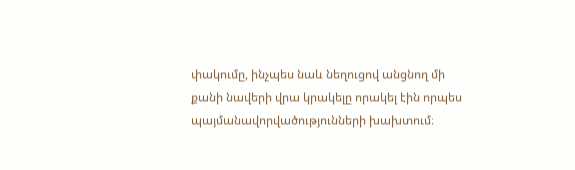փակումը, ինչպես նաև նեղուցով անցնող մի քանի նավերի վրա կրակելը որակել էին որպես պայմանավորվածությունների խախտում։